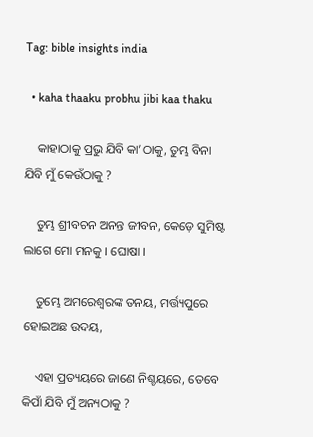Tag: bible insights india

  • kaha thaaku probhu jibi kaa thaku

    କାହାଠାକୁ ପ୍ରଭୁ ଯିବି କା’ଠାକୁ, ତୁମ୍ଭ ବିନା ଯିବି ମୁଁ କେଉଁଠାକୁ ?

    ତୁମ୍ଭ ଶ୍ରୀବଚନ ଅନନ୍ତ ଜୀବନ, କେଡ଼େ ସୁମିଷ୍ଟ ଲାଗେ ମୋ ମନକୁ । ଘୋଷା ।

    ତୁମ୍ଭେ ଅମରେଶ୍ୱରଙ୍କ ତନୟ, ମର୍ତ୍ତ୍ୟପୁରେ ହୋଇଅଛ ଉଦୟ,

    ଏହା ପ୍ରତ୍ୟୟରେ ଜାଣେ ନିଶ୍ଚୟରେ, ତେବେ କିପାଁ ଯିବି ମୁଁ ଅନ୍ୟଠାକୁ ?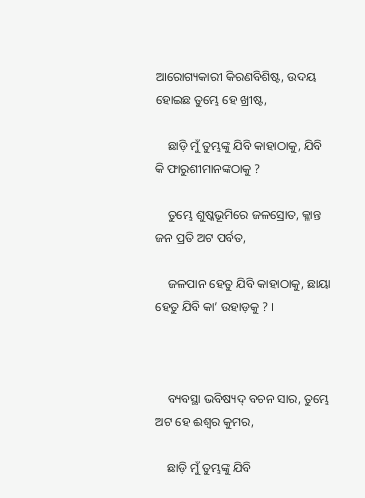ଆରୋଗ୍ୟକାରୀ କିରଣବିଶିଷ୍ଟ, ଉଦୟ ହୋଇଛ ତୁମ୍ଭେ ହେ ଖ୍ରୀଷ୍ଟ,

    ଛାଡ଼ି ମୁଁ ତୁମ୍ଭଙ୍କୁ ଯିବି କାହାଠାକୁ, ଯିବି କି ଫାରୁଶୀମାନଙ୍କଠାକୁ ?

    ତୁମ୍ଭେ ଶୁଷ୍କଭୂମିରେ ଜଳସ୍ରୋତ, କ୍ଳାନ୍ତ ଜନ ପ୍ରତି ଅଟ ପର୍ବତ,

    ଜଳପାନ ହେତୁ ଯିବି କାହାଠାକୁ, ଛାୟା ହେତୁ ଯିବି କା’ ଉହାଡ଼କୁ ? ।



    ବ୍ୟବସ୍ଥା ଭବିଷ୍ୟଦ୍ ବଚନ ସାର, ତୁମ୍ଭେ ଅଟ ହେ ଈଶ୍ୱର କୁମର,

    ଛାଡ଼ି ମୁଁ ତୁମ୍ଭଙ୍କୁ ଯିବି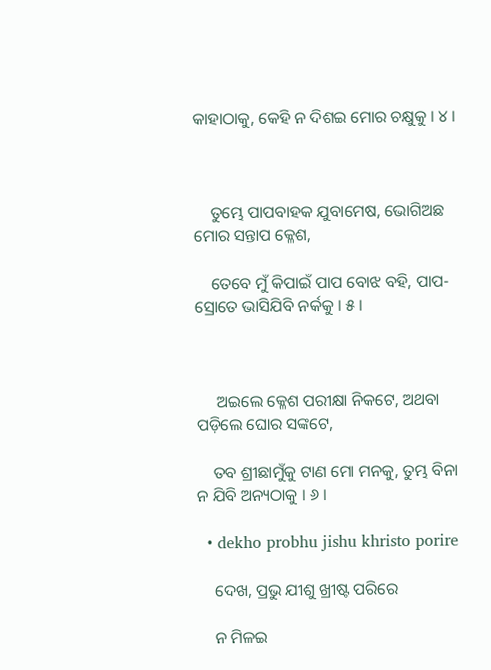କାହାଠାକୁ, କେହି ନ ଦିଶଇ ମୋର ଚକ୍ଷୁକୁ । ୪ ।



    ତୁମ୍ଭେ ପାପବାହକ ଯୁବାମେଷ, ଭୋଗିଅଛ ମୋର ସନ୍ତାପ କ୍ଳେଶ,

    ତେବେ ମୁଁ କିପାଇଁ ପାପ ବୋଝ ବହି, ପାପ-ସ୍ରୋତେ ଭାସିଯିବି ନର୍କକୁ । ୫ ।



     ଅଇଲେ କ୍ଳେଶ ପରୀକ୍ଷା ନିକଟେ, ଅଥବା ପଡ଼ିଲେ ଘୋର ସଙ୍କଟେ,

    ତବ ଶ୍ରୀଛାମୁଁକୁ ଟାଣ ମୋ ମନକୁ, ତୁମ୍ଭ ବିନା ନ ଯିବି ଅନ୍ୟଠାକୁ । ୬ ।

  • dekho probhu jishu khristo porire

    ଦେଖ, ପ୍ରଭୁ ଯୀଶୁ ଖ୍ରୀଷ୍ଟ ପରିରେ

    ନ ମିଳଇ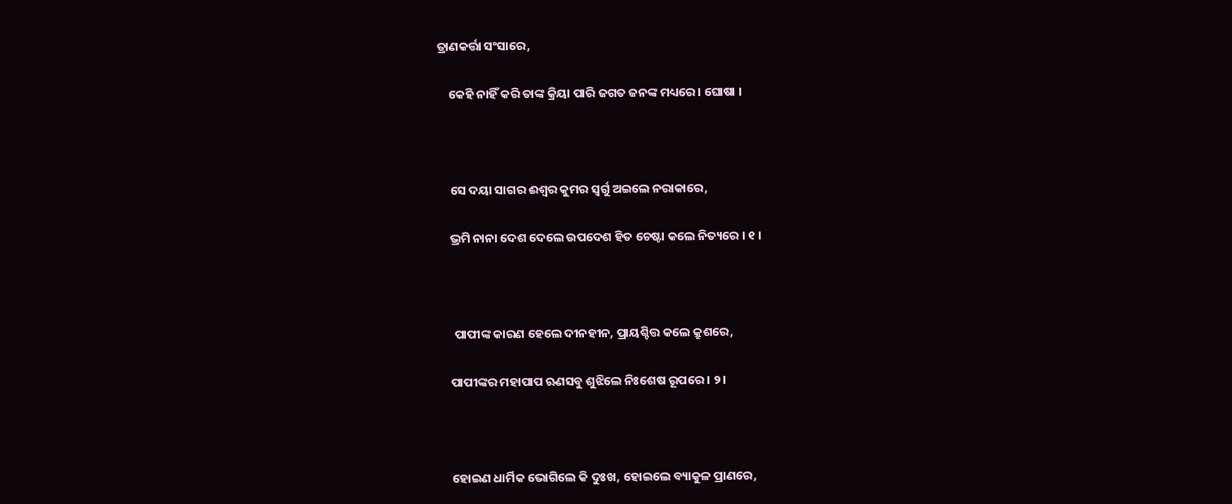ତ୍ରାଣକର୍ତ୍ତା ସଂସାରେ,

    କେହି ନାହିଁ କରି ତାଙ୍କ କ୍ରିୟା ପାରି ଜଗତ ଜନଙ୍କ ମଧ୍ୟରେ । ଘୋଷା ।



    ସେ ଦୟା ସାଗର ଈଶ୍ୱର କୁମର ସ୍ୱର୍ଗୁ ଅଇଲେ ନରାକାରେ,

    ଭ୍ରମି ନାନା ଦେଶ ଦେଲେ ଉପଦେଶ ହିତ ଚେଷ୍ଟା କଲେ ନିତ୍ୟରେ । ୧ ।



     ପାପୀଙ୍କ କାରଣ ହେଲେ ଦୀନହୀନ, ପ୍ରାୟଶ୍ଚିତ୍ତ କଲେ କ୍ରୁଶରେ,

    ପାପୀଙ୍କର ମହାପାପ ଋଣସବୁ ଶୁଝିଲେ ନିଃଶେଷ ରୂପରେ । ୨ ।



    ହୋଇଣ ଧାର୍ମିକ ଭୋଗିଲେ କି ଦୁଃଖ, ହୋଇଲେ ବ୍ୟାକୁଳ ପ୍ରାଣରେ,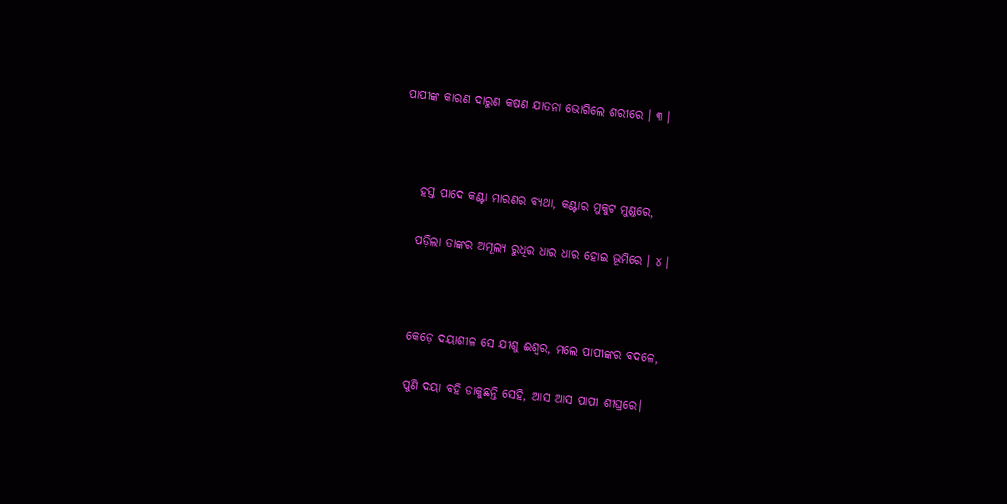ପାପୀଙ୍କ କାରଣ ଦାରୁଣ କଷଣ ଯାତନା ଭୋଗିଲେ ଶରୀରେ । ୩ ।



    ହସ୍ତ ପାଦେ କଣ୍ଟା ମାରଣର ବ୍ୟଥା, କଣ୍ଟାର ମୁକୁଟ ମୁଣ୍ଡରେ,

    ପଡ଼ିଲା ତାଙ୍କର ଅମୂଲ୍ୟ ରୁଧିର ଧାର ଧାର ହୋଇ ଭୂମିରେ । ୪ ।



    କେଡ଼େ ଦୟାଶୀଳ ସେ ଯୀଶୁ ଈଶ୍ୱର, ମଲେ ପାପୀଙ୍କର ବଦଳେ,

    ପୁଣି ଦୟା ବହି ଡାକୁଛନ୍ତି ସେହି, ଆସ ଆସ ପାପୀ ଶୀଘ୍ରରେ।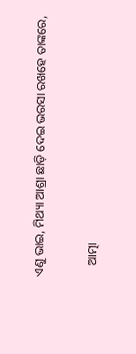ଏଣୁ ଭାଇ, ମିଥ୍ୟା ଆଶ୍ରା ଛାଡ଼ି ଦେଇ ଭରସା ରଖହେ ତାଙ୍କରେ,

    ଆତ୍ମା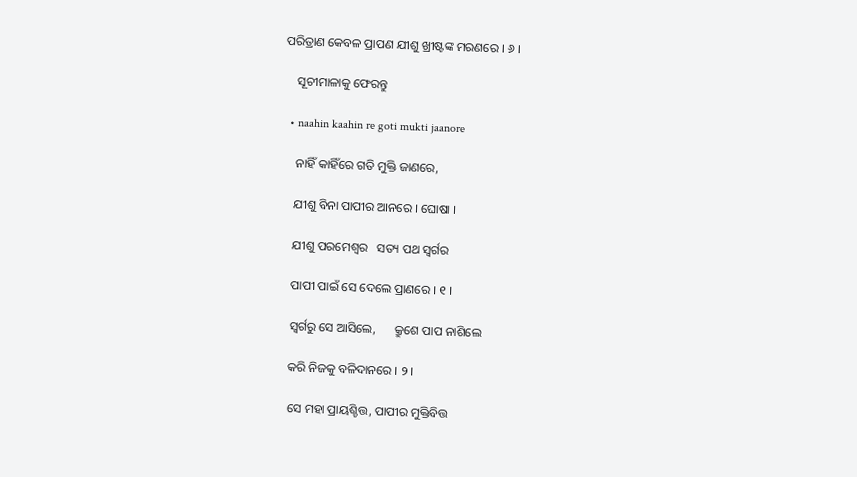ପରିତ୍ରାଣ କେବଳ ପ୍ରାପଣ ଯୀଶୁ ଖ୍ରୀଷ୍ଟଙ୍କ ମରଣରେ । ୬ ।

    ସୂଚୀମାଳାକୁ ଫେରନ୍ତୁ

  • naahin kaahin re goti mukti jaanore

    ନାହିଁ କାହିଁରେ ଗତି ମୁକ୍ତି ଜାଣରେ,

    ଯୀଶୁ ବିନା ପାପୀର ଆନରେ । ଘୋଷା ।

    ଯୀଶୁ ପରମେଶ୍ୱର   ସତ୍ୟ ପଥ ସ୍ୱର୍ଗର

    ପାପୀ ପାଇଁ ସେ ଦେଲେ ପ୍ରାଣରେ । ୧ ।

    ସ୍ୱର୍ଗରୁ ସେ ଆସିଲେ,      କ୍ରୁଶେ ପାପ ନାଶିଲେ

    କରି ନିଜକୁ ବଳିଦାନରେ । ୨ ।

    ସେ ମହା ପ୍ରାୟଶ୍ଚିତ୍ତ, ପାପୀର ମୁକ୍ତିବିତ୍ତ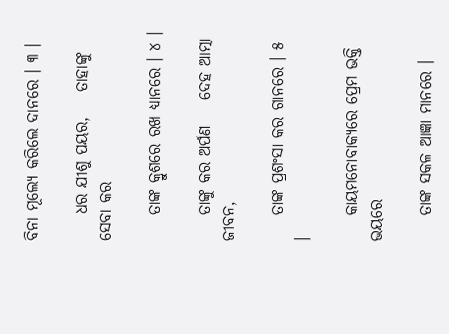ବିନା ମୂଲ୍ୟେ କରିଲେ ଦାନରେ । ୩ ।

    ଧର ଯୀଶୁ ପୟର,    ତାହାଙ୍କୁ ସେବା କର

    ତାଙ୍କ କ୍ରୁଶରେ ରଖ ଧ୍ୟାନରେ । ୪ ।

    ତାଙ୍କୁ କର ଅର୍ପଣ    ଦେହ ଆତ୍ମା ଜୀବନ,

    ତାଙ୍କ ପ୍ରଶଂସା କର ଗାନରେ । ୫ ।

    କାୟମନୋବାକ୍ୟରେ ପ୍ରେମ ଭକ୍ତି ଭୟରେ

    ତାଙ୍କ ସକଳ ଆଜ୍ଞା ମାନରେ ।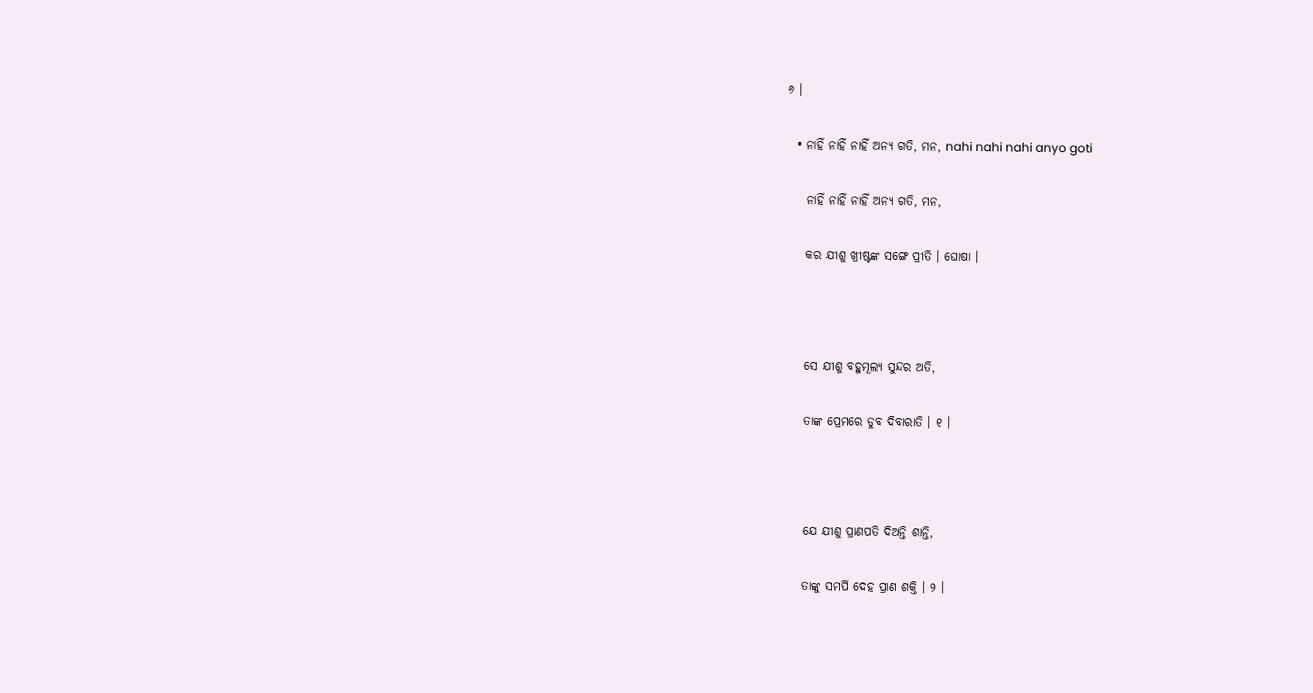୬ ।

  • ନାହିଁ ନାହିଁ ନାହିଁ ଅନ୍ୟ ଗତି, ମନ, nahi nahi nahi anyo goti

    ନାହିଁ ନାହିଁ ନାହିଁ ଅନ୍ୟ ଗତି, ମନ,

    କର ଯୀଶୁ ଖ୍ରୀଷ୍ଟଙ୍କ ସଙ୍ଗେ ପ୍ରୀତି । ଘୋଷା ।



    ସେ ଯୀଶୁ ବହୁମୂଲ୍ୟ ସୁନ୍ଦର ଅତି,

    ତାଙ୍କ ପ୍ରେମରେ ଡୁବ ଦିବାରାତି । ୧ ।



    ଯେ ଯୀଶୁ ପ୍ରାଣପତି ଦିଅନ୍ତି ଶାନ୍ତି,

    ତାଙ୍କୁ ସମର୍ପି ଦେହ ପ୍ରାଣ ଶକ୍ତି । ୨ ।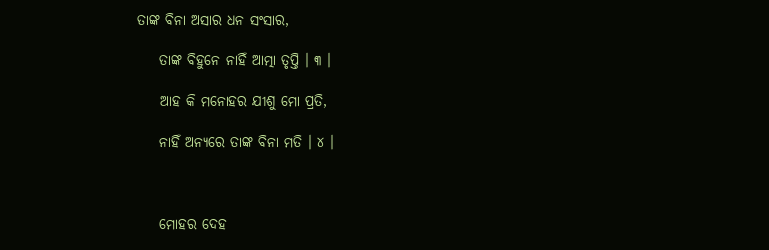ତାଙ୍କ ବିନା ଅସାର ଧନ ସଂସାର,

    ତାଙ୍କ ବିହୁନେ ନାହିଁ ଆତ୍ମା ତୃପ୍ତି । ୩ ।

    ଆହ କି ମନୋହର ଯୀଶୁ ମୋ ପ୍ରତି,

    ନାହିଁ ଅନ୍ୟରେ ତାଙ୍କ ବିନା ମତି । ୪ ।



    ମୋହର ଦେହ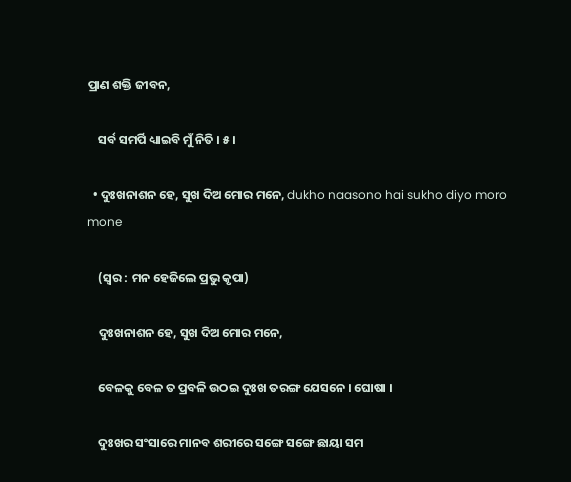ପ୍ରାଣ ଶକ୍ତି ଜୀବନ,

    ସର୍ବ ସମର୍ପି ଧ୍ୟାଇବି ମୁଁ ନିତି । ୫ ।

  • ଦୁଃଖନାଶନ ହେ, ସୁଖ ଦିଅ ମୋର ମନେ, dukho naasono hai sukho diyo moro mone

    (ସ୍ୱର : ମନ ହେଜିଲେ ପ୍ରଭୁ କୃପା)

    ଦୁଃଖନାଶନ ହେ, ସୁଖ ଦିଅ ମୋର ମନେ,

    ବେଳକୁ ବେଳ ତ ପ୍ରବଳି ଉଠଇ ଦୁଃଖ ତରଙ୍ଗ ଯେସନେ । ଘୋଷା ।

    ଦୁଃଖର ସଂସାରେ ମାନବ ଶରୀରେ ସଙ୍ଗେ ସଙ୍ଗେ ଛାୟା ସମ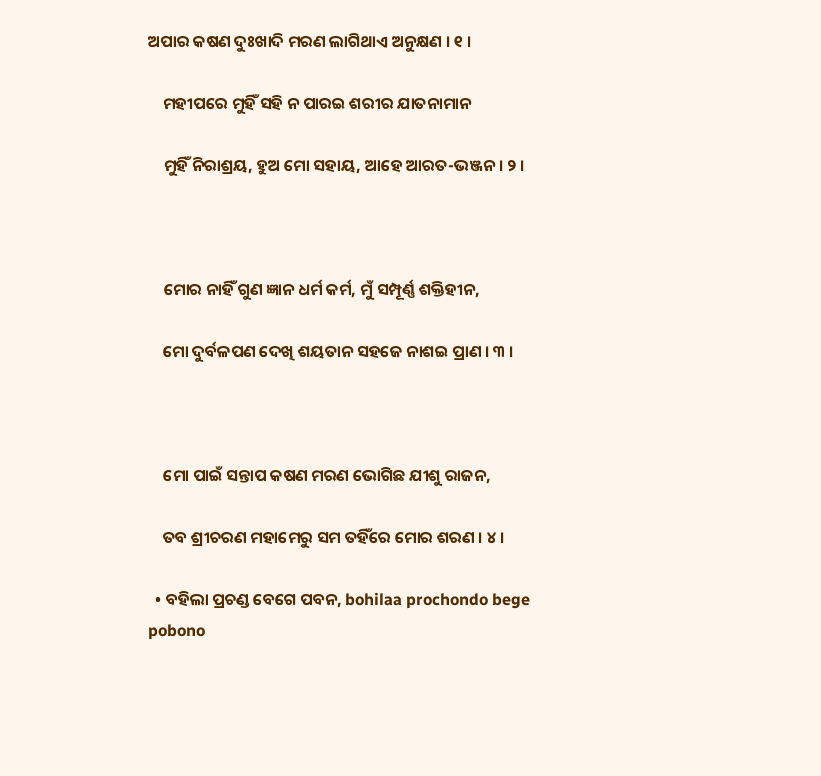ଅପାର କଷଣ ଦୁଃଖାଦି ମରଣ ଲାଗିଥାଏ ଅନୁକ୍ଷଣ । ୧ ।

    ମହୀପରେ ମୁହିଁ ସହି ନ ପାରଇ ଶରୀର ଯାତନାମାନ

    ମୁହିଁ ନିରାଶ୍ରୟ, ହୁଅ ମୋ ସହାୟ, ଆହେ ଆରତ-ଭଞ୍ଜନ । ୨ ।



    ମୋର ନାହିଁ ଗୁଣ ଜ୍ଞାନ ଧର୍ମ କର୍ମ, ମୁଁ ସମ୍ପୂର୍ଣ୍ଣ ଶକ୍ତିହୀନ,

    ମୋ ଦୁର୍ବଳପଣ ଦେଖି ଶୟତାନ ସହଜେ ନାଶଇ ପ୍ରାଣ । ୩ ।



    ମୋ ପାଇଁ ସନ୍ତାପ କଷଣ ମରଣ ଭୋଗିଛ ଯୀଶୁ ରାଜନ,

    ତବ ଶ୍ରୀଚରଣ ମହାମେରୁ ସମ ତହିଁରେ ମୋର ଶରଣ । ୪ ।

  • ବହିଲା ପ୍ରଚଣ୍ଡ ବେଗେ ପବନ, bohilaa prochondo bege pobono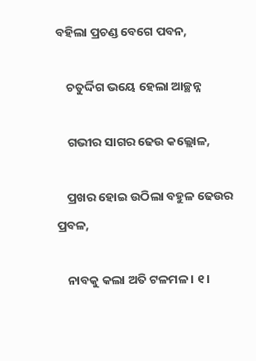ବହିଲା ପ୍ରଚଣ୍ଡ ବେଗେ ପବନ,

    ଚତୁର୍ଦ୍ଦିଗ ଭୟେ ହେଲା ଆଚ୍ଛନ୍ନ

    ଗଭୀର ସାଗର ଢେଉ କଲ୍ଲୋଳ,

    ପ୍ରଖର ହୋଇ ଉଠିଲା ବହୁଳ ଢେଉର ପ୍ରବଳ,

    ନାବକୁ କଲା ଅତି ଟଳମଳ । ୧ ।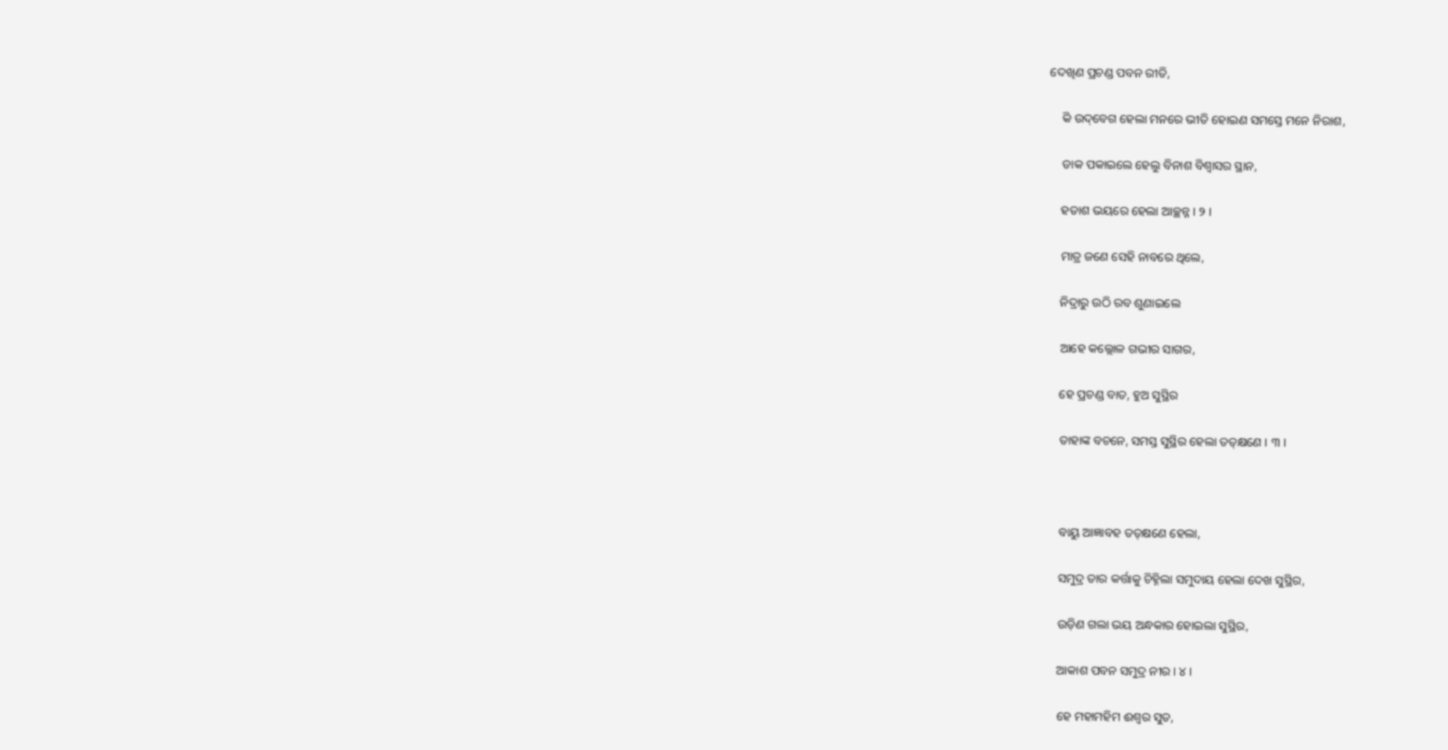ଦେଖିଣ ପ୍ରଚଣ୍ଡ ପବନ ରୀତି,

    କି ଉଦ୍‌ବେଗ ହେଲା ମନରେ ଭୀତି ହୋଇଣ ସମସ୍ତେ ମନେ ନିରାଶ,

    ଡାକ ପକାଇଲେ ହେଲୁ ବିନାଶ ବିଶ୍ୱାସର ସ୍ଥାନ,

    ହତାଶ ଭୟରେ ହେଲା ଆଚ୍ଛନ୍ନ । ୨ ।

    ମାତ୍ର ଜଣେ ସେହି ନାବରେ ଥିଲେ,

    ନିଦ୍ରାରୁ ଉଠି ରବ ଶୁଣାଇଲେ

    ଆହେ କଲ୍ଲୋଳ ଗଭୀର ସାଗର,

    ହେ ପ୍ରଚଣ୍ଡ ବାତ, ହୁଅ ସୁସ୍ଥିର

    ତାହାଙ୍କ ବଚନେ, ସମସ୍ତ ସୁସ୍ଥିର ହେଲା ତତ୍‌କ୍ଷଣେ । ୩ ।



    ବାୟୁ ଆଜ୍ଞାବହ ତତ୍‌କ୍ଷଣେ ହେଲା,

    ସମୁଦ୍ର ତାର କର୍ତ୍ତାକୁ ଚିହ୍ନିଲା ସମୁଦାୟ ହେଲା ଦେଖ ସୁସ୍ଥିର,

    ଉଡ଼ିଣ ଗଲା ଭୟ ଅନ୍ଧକାର ହୋଇଲା ସୁସ୍ଥିର,

    ଆକାଶ ପବନ ସମୁଦ୍ର ନୀର । ୪ ।

    ହେ ମହାମହିମ ଈଶ୍ୱର ସୁତ,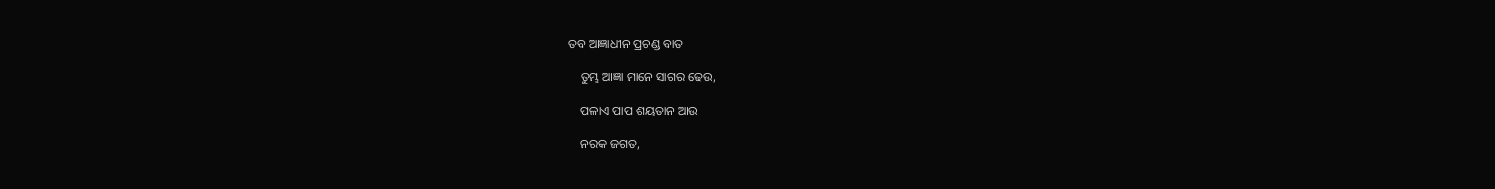ତବ ଆଜ୍ଞାଧୀନ ପ୍ରଚଣ୍ଡ ବାତ

    ତୁମ୍ଭ ଆଜ୍ଞା ମାନେ ସାଗର ଢେଉ,

    ପଳାଏ ପାପ ଶୟତାନ ଆଉ

    ନରକ ଜଗତ,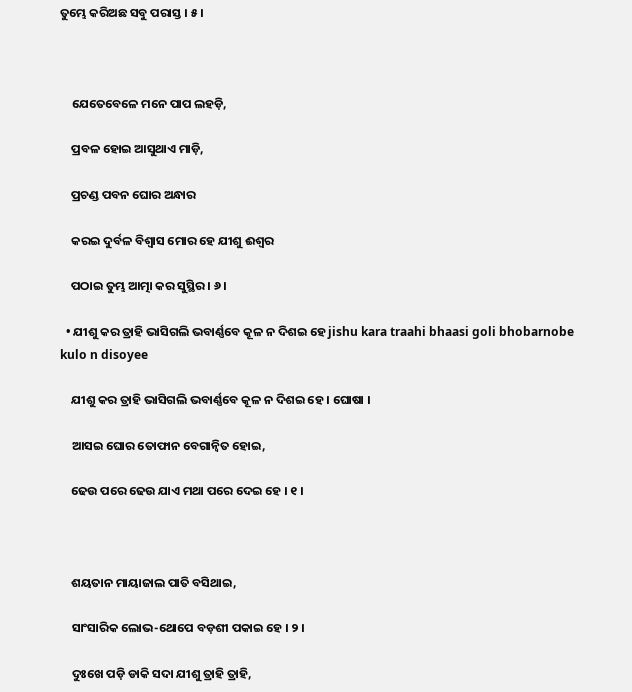ତୁମ୍ଭେ କରିଅଛ ସବୁ ପରାସ୍ତ । ୫ ।



    ଯେତେବେଳେ ମନେ ପାପ ଲହଡ଼ି,

    ପ୍ରବଳ ହୋଇ ଆସୁଥାଏ ମାଡ଼ି,

    ପ୍ରଚଣ୍ଡ ପବନ ଘୋର ଅନ୍ଧାର

    କରଇ ଦୁର୍ବଳ ବିଶ୍ୱାସ ମୋର ହେ ଯୀଶୁ ଈଶ୍ୱର

    ପଠାଇ ତୁମ୍ଭ ଆତ୍ମା କର ସୁସ୍ଥିର । ୬ ।

  • ଯୀଶୁ କର ତ୍ରାହି ଭାସିଗଲି ଭବାର୍ଣ୍ଣବେ କୂଳ ନ ଦିଶଇ ହେ jishu kara traahi bhaasi goli bhobarnobe kulo n disoyee

    ଯୀଶୁ କର ତ୍ରାହି ଭାସିଗଲି ଭବାର୍ଣ୍ଣବେ କୂଳ ନ ଦିଶଇ ହେ । ଘୋଷା ।

    ଆସଇ ଘୋର ତୋଫାନ ବେଗାନ୍ୱିତ ହୋଇ,

    ଢେଉ ପରେ ଢେଉ ଯାଏ ମଥା ପରେ ଦେଇ ହେ । ୧ ।



    ଶୟତାନ ମାୟାଜାଲ ପାତି ବସିଥାଇ,

    ସାଂସାରିକ ଲୋଭ-ଥୋପେ ବଡ଼ଶୀ ପକାଇ ହେ । ୨ ।

    ଦୁଃଖେ ପଡ଼ି ଡାକି ସଦା ଯୀଶୁ ତ୍ରାହି ତ୍ରାହି,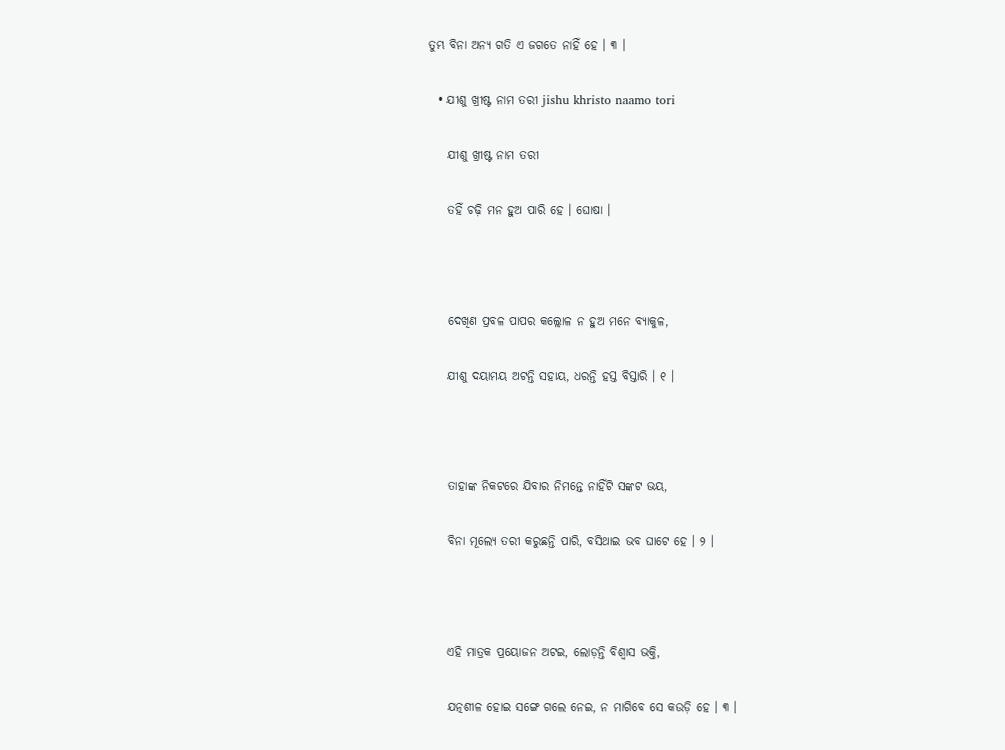ତୁମ୍ଭ ବିନା ଅନ୍ୟ ଗତି ଏ ଜଗତେ ନାହିଁ ହେ । ୩ ।

  • ଯୀଶୁ ଖ୍ରୀଷ୍ଟ ନାମ ତରୀ jishu khristo naamo tori

    ଯୀଶୁ ଖ୍ରୀଷ୍ଟ ନାମ ତରୀ

    ତହିଁ ଚଢ଼ି ମନ ହୁଅ ପାରି ହେ । ଘୋଷା ।



    ଦେଖିଣ ପ୍ରବଳ ପାପର କଲ୍ଲୋଳ ନ ହୁଅ ମନେ ବ୍ୟାକୁଳ,

    ଯୀଶୁ ଦୟାମୟ ଅଟନ୍ତି ସହାୟ, ଧରନ୍ତି ହସ୍ତ ବିସ୍ତାରି । ୧ ।



    ତାହାଙ୍କ ନିକଟରେ ଯିବାର ନିମନ୍ତେ ନାହିଁଟି ସଙ୍କଟ ଭୟ,

    ବିନା ମୂଲ୍ୟେ ତରୀ କରୁଛନ୍ତି ପାରି, ବସିଥାଇ ଭବ ଘାଟେ ହେ । ୨ ।



    ଏହି ମାତ୍ରକ ପ୍ରୟୋଜନ ଅଟଇ, ଲୋଡ଼ନ୍ତି ବିଶ୍ୱାସ ଭକ୍ତି,

    ଯତ୍ନଶୀଳ ହୋଇ ସଙ୍ଗେ ଗଲେ ନେଇ, ନ ମାଗିବେ ସେ କଉଡ଼ି ହେ । ୩ ।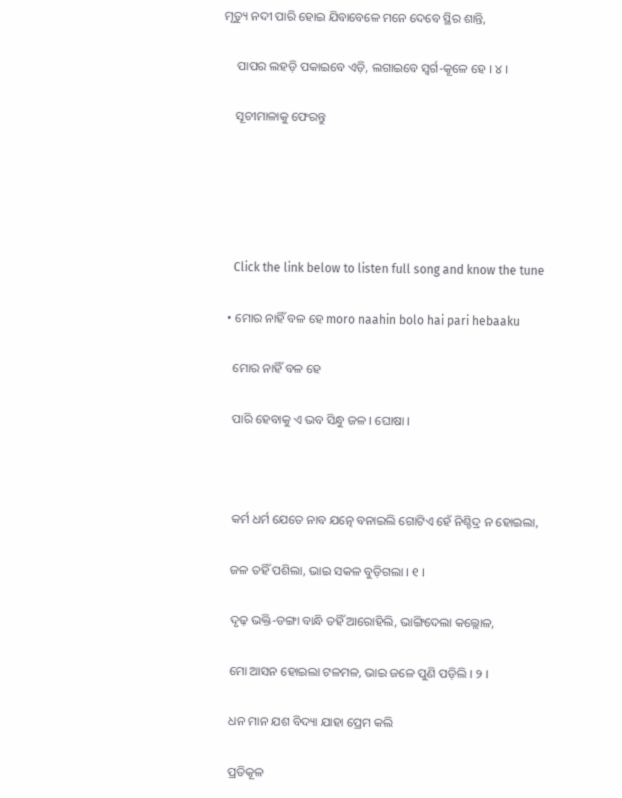ମୃତ୍ୟୁ ନଦୀ ପାରି ହୋଇ ଯିବାବେଳେ ମନେ ଦେବେ ସ୍ଥିର ଶାନ୍ତି,

    ପାପର ଲହଡ଼ି ପକାଇବେ ଏଡ଼ି, ଲଗାଇବେ ସ୍ୱର୍ଗ-କୂଳେ ହେ । ୪ ।

    ସୂଚୀମାଳାକୁ ଫେରନ୍ତୁ





    Click the link below to listen full song and know the tune

  • ମୋର ନାହିଁ ବଳ ହେ moro naahin bolo hai pari hebaaku

    ମୋର ନାହିଁ ବଳ ହେ

    ପାରି ହେବାକୁ ଏ ଭବ ସିନ୍ଧୁ ଜଳ । ଘୋଷା ।



    କର୍ମ ଧର୍ମ ଯେତେ ନାବ ଯତ୍ନେ ବନାଇଲି ଗୋଟିଏ ହେଁ ନିଶ୍ଚିଦ୍ର ନ ହୋଇଲା,

    ଜଳ ତହିଁ ପଶିଲା, ଭାଇ ସକଳ ବୁଡ଼ିଗଲା । ୧ ।

    ଦୃଢ଼ ଭକ୍ତି-ଡଙ୍ଗା ବାନ୍ଧି ତହିଁ ଆରୋହିଲି, ଭାଙ୍ଗିଦେଲା କଲ୍ଲୋଳ,

    ମୋ ଆସନ ହୋଇଲା ଟଳମଳ, ଭାଇ ଜଳେ ପୁଣି ପଡ଼ିଲି । ୨ ।

    ଧନ ମାନ ଯଶ ବିଦ୍ୟା ଯାହା ପ୍ରେମ କଲି

    ପ୍ରତିକୂଳ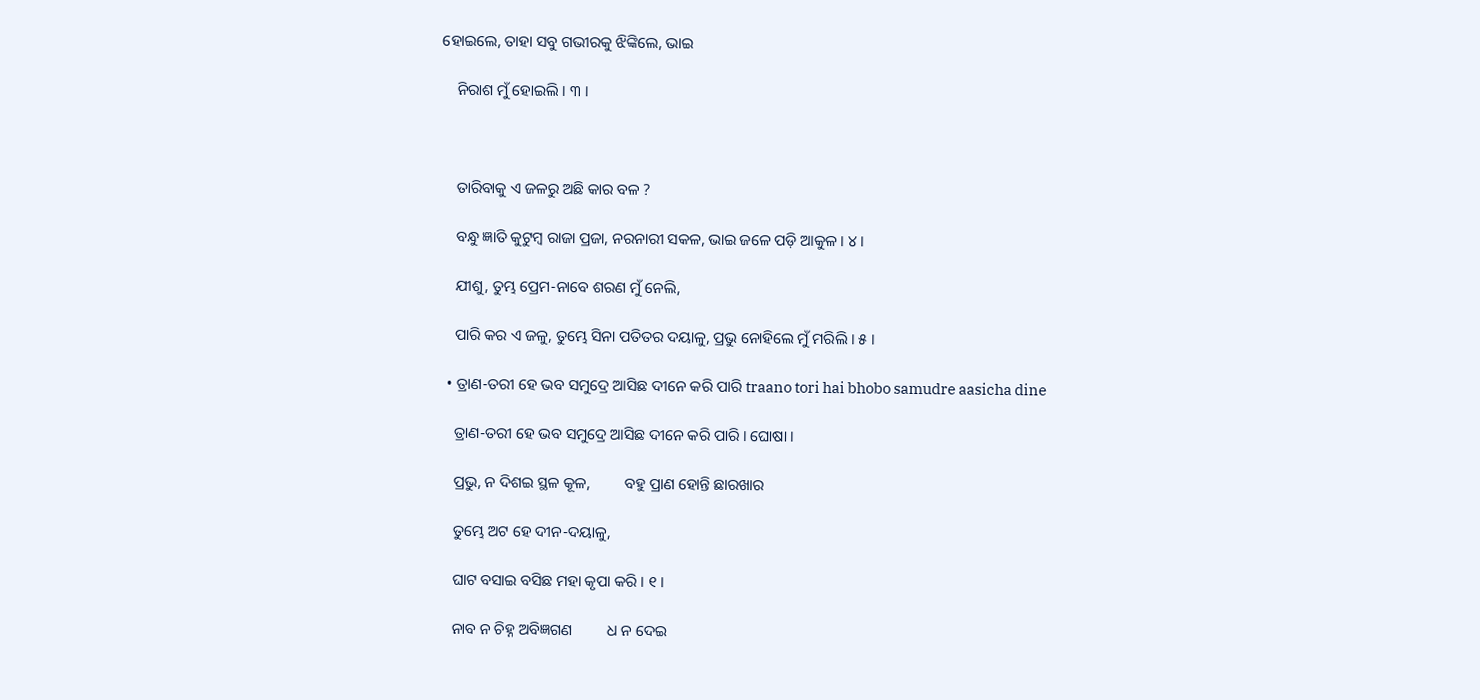ହୋଇଲେ, ତାହା ସବୁ ଗଭୀରକୁ ଝିଙ୍କିଲେ, ଭାଇ

    ନିରାଶ ମୁଁ ହୋଇଲି । ୩ ।



    ତାରିବାକୁ ଏ ଜଳରୁ ଅଛି କାର ବଳ ?

    ବନ୍ଧୁ ଜ୍ଞାତି କୁଟୁମ୍ବ ରାଜା ପ୍ରଜା, ନରନାରୀ ସକଳ, ଭାଇ ଜଳେ ପଡ଼ି ଆକୁଳ । ୪ ।

    ଯୀଶୁ, ତୁମ୍ଭ ପ୍ରେମ-ନାବେ ଶରଣ ମୁଁ ନେଲି,

    ପାରି କର ଏ ଜଳୁ, ତୁମ୍ଭେ ସିନା ପତିତର ଦୟାଳୁ, ପ୍ରଭୁ ନୋହିଲେ ମୁଁ ମରିଲି । ୫ ।

  • ତ୍ରାଣ-ତରୀ ହେ ଭବ ସମୁଦ୍ରେ ଆସିଛ ଦୀନେ କରି ପାରି traano tori hai bhobo samudre aasicha dine

    ତ୍ରାଣ-ତରୀ ହେ ଭବ ସମୁଦ୍ରେ ଆସିଛ ଦୀନେ କରି ପାରି । ଘୋଷା ।

    ପ୍ରଭୁ, ନ ଦିଶଇ ସ୍ଥଳ କୂଳ,         ବହୁ ପ୍ରାଣ ହୋନ୍ତି ଛାରଖାର

    ତୁମ୍ଭେ ଅଟ ହେ ଦୀନ-ଦୟାଳୁ,

    ଘାଟ ବସାଇ ବସିଛ ମହା କୃପା କରି । ୧ ।

    ନାବ ନ ଚିହ୍ନ ଅବିଜ୍ଞଗଣ         ଧ ନ ଦେଇ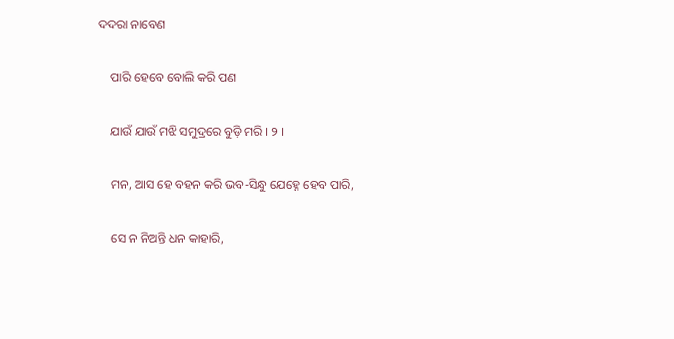ଦଦରା ନାବେଣ

    ପାରି ହେବେ ବୋଲି କରି ପଣ

    ଯାଉଁ ଯାଉଁ ମଝି ସମୁଦ୍ରରେ ବୁଡ଼ି ମରି । ୨ ।

    ମନ, ଆସ ହେ ବହନ କରି ଭବ-ସିନ୍ଧୁ ଯେହ୍ନେ ହେବ ପାରି,

    ସେ ନ ନିଅନ୍ତି ଧନ କାହାରି,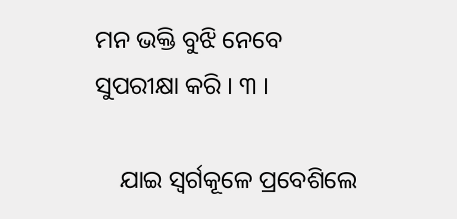ମନ ଭକ୍ତି ବୁଝି ନେବେ ସୁପରୀକ୍ଷା କରି । ୩ ।

    ଯାଇ ସ୍ୱର୍ଗକୂଳେ ପ୍ରବେଶିଲେ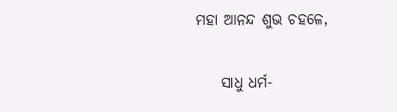ମହା ଆନନ୍ଦ ଶୁଭ ଚହଳେ,

    ସାଧୁ ଧର୍ମ-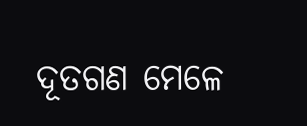ଦୂତଗଣ ମେଳେ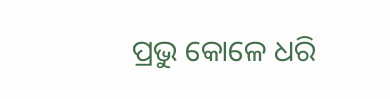ପ୍ରଭୁ କୋଳେ ଧରି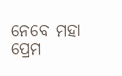ନେବେ ମହା ପ୍ରେମ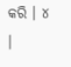କରି । ୪ ।